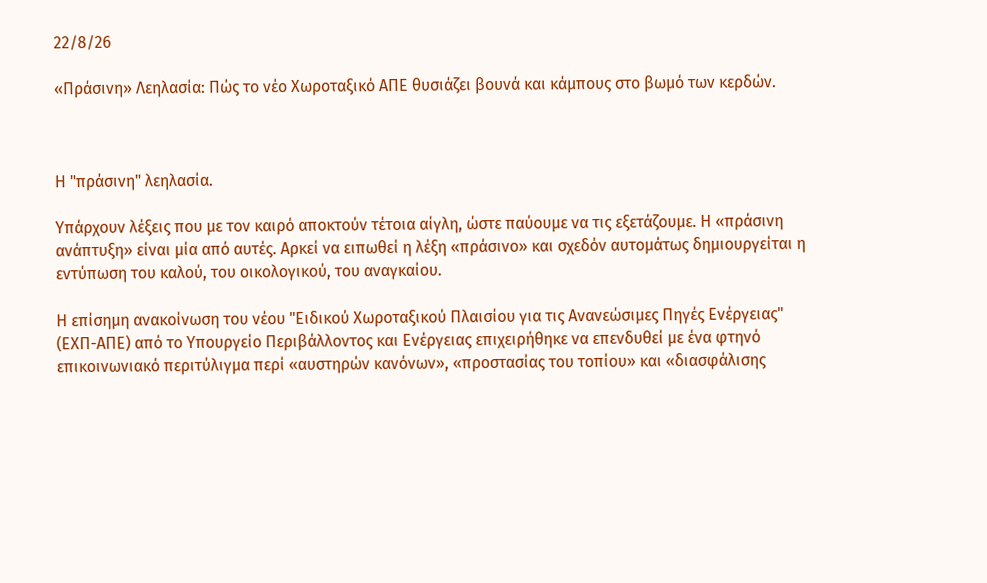22/8/26

«Πράσινη» Λεηλασία: Πώς το νέο Χωροταξικό ΑΠΕ θυσιάζει βουνά και κάμπους στο βωμό των κερδών.



Η "πράσινη" λεηλασία.

Υπάρχουν λέξεις που με τον καιρό αποκτούν τέτοια αίγλη, ώστε παύουμε να τις εξετάζουμε. Η «πράσινη ανάπτυξη» είναι μία από αυτές. Αρκεί να ειπωθεί η λέξη «πράσινο» και σχεδόν αυτομάτως δημιουργείται η εντύπωση του καλού, του οικολογικού, του αναγκαίου.

Η επίσημη ανακοίνωση του νέου "Ειδικού Χωροταξικού Πλαισίου για τις Ανανεώσιμες Πηγές Ενέργειας" (ΕΧΠ-ΑΠΕ) από το Υπουργείο Περιβάλλοντος και Ενέργειας επιχειρήθηκε να επενδυθεί με ένα φτηνό επικοινωνιακό περιτύλιγμα περί «αυστηρών κανόνων», «προστασίας του τοπίου» και «διασφάλισης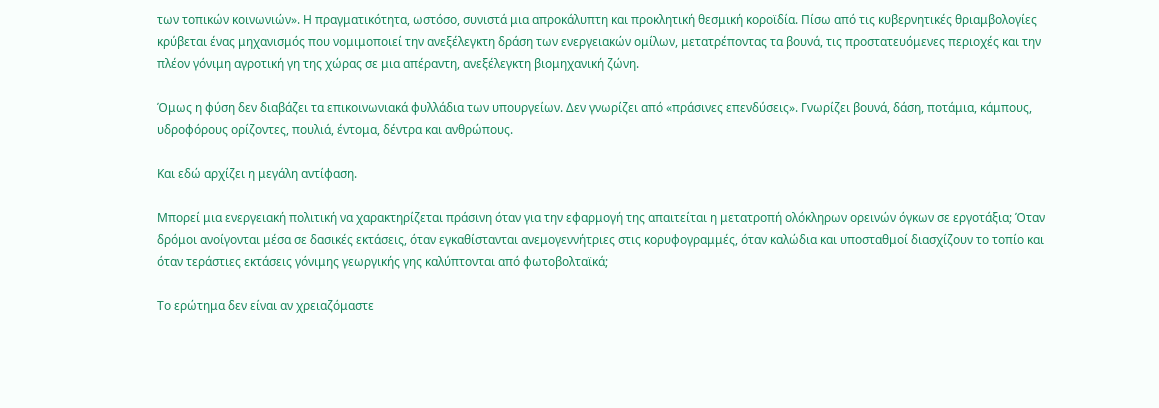των τοπικών κοινωνιών». Η πραγματικότητα, ωστόσο, συνιστά μια απροκάλυπτη και προκλητική θεσμική κοροϊδία. Πίσω από τις κυβερνητικές θριαμβολογίες κρύβεται ένας μηχανισμός που νομιμοποιεί την ανεξέλεγκτη δράση των ενεργειακών ομίλων, μετατρέποντας τα βουνά, τις προστατευόμενες περιοχές και την πλέον γόνιμη αγροτική γη της χώρας σε μια απέραντη, ανεξέλεγκτη βιομηχανική ζώνη.

Όμως η φύση δεν διαβάζει τα επικοινωνιακά φυλλάδια των υπουργείων. Δεν γνωρίζει από «πράσινες επενδύσεις». Γνωρίζει βουνά, δάση, ποτάμια, κάμπους, υδροφόρους ορίζοντες, πουλιά, έντομα, δέντρα και ανθρώπους.

Και εδώ αρχίζει η μεγάλη αντίφαση.

Μπορεί μια ενεργειακή πολιτική να χαρακτηρίζεται πράσινη όταν για την εφαρμογή της απαιτείται η μετατροπή ολόκληρων ορεινών όγκων σε εργοτάξια; Όταν δρόμοι ανοίγονται μέσα σε δασικές εκτάσεις, όταν εγκαθίστανται ανεμογεννήτριες στις κορυφογραμμές, όταν καλώδια και υποσταθμοί διασχίζουν το τοπίο και όταν τεράστιες εκτάσεις γόνιμης γεωργικής γης καλύπτονται από φωτοβολταϊκά;

Το ερώτημα δεν είναι αν χρειαζόμαστε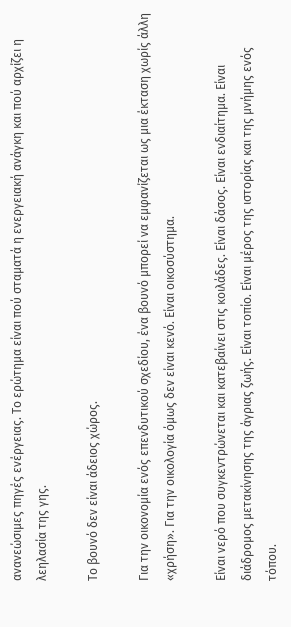ανανεώσιμες πηγές ενέργειας. Το ερώτημα είναι πού σταματά η ενεργειακή ανάγκη και πού αρχίζει η λεηλασία της γης.

Το βουνό δεν είναι άδειος χώρος.

Για την οικονομία ενός επενδυτικού σχεδίου, ένα βουνό μπορεί να εμφανίζεται ως μια έκταση χωρίς άλλη «χρήση». Για την οικολογία όμως δεν είναι κενό. Είναι οικοσύστημα.

Είναι νερό που συγκεντρώνεται και κατεβαίνει στις κοιλάδες. Είναι δάσος. Είναι ενδιαίτημα. Είναι διάδρομος μετακίνησης της άγριας ζωής. Είναι τοπίο. Είναι μέρος της ιστορίας και της μνήμης ενός τόπου.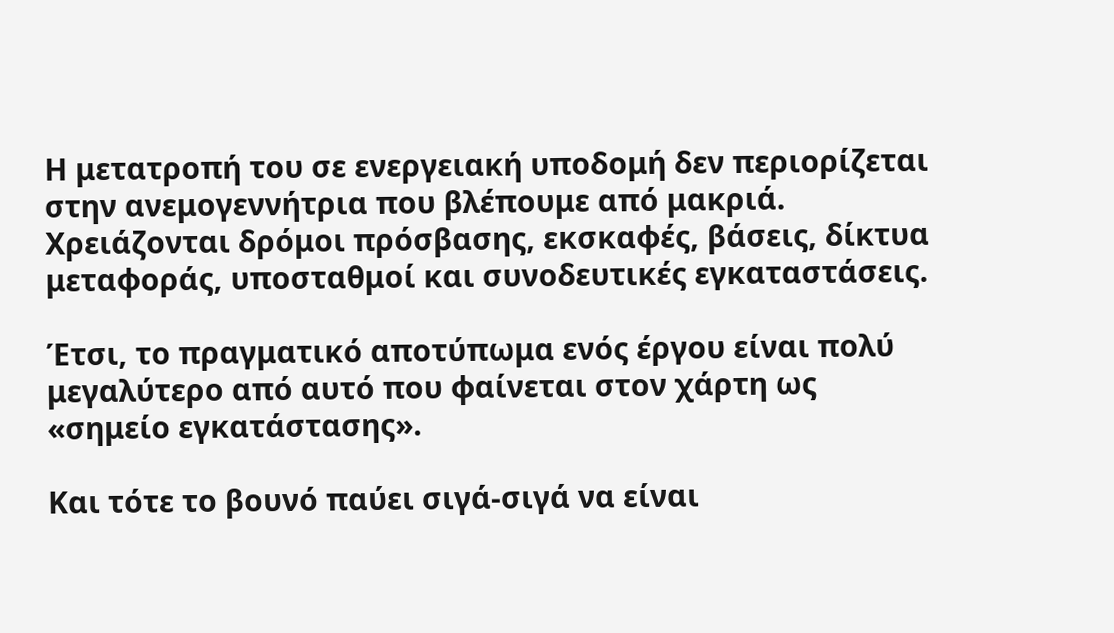Η μετατροπή του σε ενεργειακή υποδομή δεν περιορίζεται στην ανεμογεννήτρια που βλέπουμε από μακριά. Χρειάζονται δρόμοι πρόσβασης, εκσκαφές, βάσεις, δίκτυα μεταφοράς, υποσταθμοί και συνοδευτικές εγκαταστάσεις.

Έτσι, το πραγματικό αποτύπωμα ενός έργου είναι πολύ μεγαλύτερο από αυτό που φαίνεται στον χάρτη ως «σημείο εγκατάστασης».

Και τότε το βουνό παύει σιγά-σιγά να είναι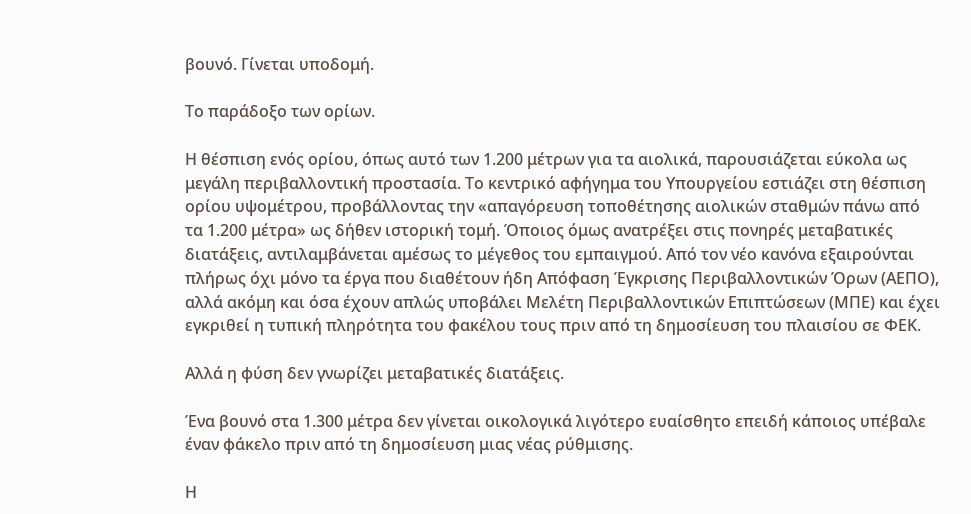βουνό. Γίνεται υποδομή.

Το παράδοξο των ορίων.

Η θέσπιση ενός ορίου, όπως αυτό των 1.200 μέτρων για τα αιολικά, παρουσιάζεται εύκολα ως μεγάλη περιβαλλοντική προστασία. Το κεντρικό αφήγημα του Υπουργείου εστιάζει στη θέσπιση ορίου υψομέτρου, προβάλλοντας την «απαγόρευση τοποθέτησης αιολικών σταθμών πάνω από τα 1.200 μέτρα» ως δήθεν ιστορική τομή. Όποιος όμως ανατρέξει στις πονηρές μεταβατικές διατάξεις, αντιλαμβάνεται αμέσως το μέγεθος του εμπαιγμού. Από τον νέο κανόνα εξαιρούνται πλήρως όχι μόνο τα έργα που διαθέτουν ήδη Απόφαση Έγκρισης Περιβαλλοντικών Όρων (ΑΕΠΟ), αλλά ακόμη και όσα έχουν απλώς υποβάλει Μελέτη Περιβαλλοντικών Επιπτώσεων (ΜΠΕ) και έχει εγκριθεί η τυπική πληρότητα του φακέλου τους πριν από τη δημοσίευση του πλαισίου σε ΦΕΚ.

Αλλά η φύση δεν γνωρίζει μεταβατικές διατάξεις.

Ένα βουνό στα 1.300 μέτρα δεν γίνεται οικολογικά λιγότερο ευαίσθητο επειδή κάποιος υπέβαλε έναν φάκελο πριν από τη δημοσίευση μιας νέας ρύθμισης.

Η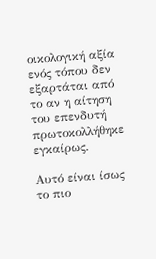οικολογική αξία ενός τόπου δεν εξαρτάται από το αν η αίτηση του επενδυτή πρωτοκολλήθηκε εγκαίρως.

Αυτό είναι ίσως το πιο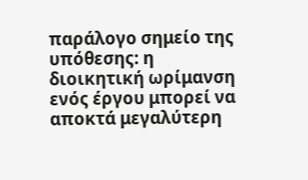παράλογο σημείο της υπόθεσης: η διοικητική ωρίμανση ενός έργου μπορεί να αποκτά μεγαλύτερη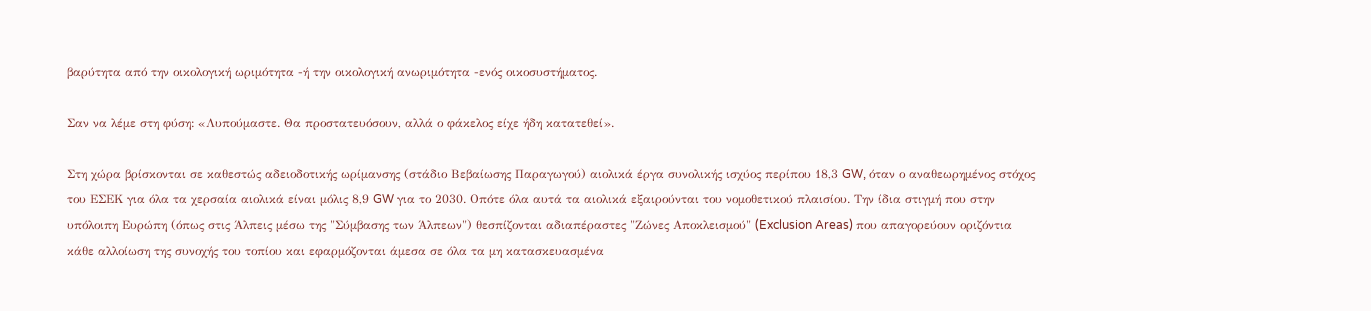βαρύτητα από την οικολογική ωριμότητα -ή την οικολογική ανωριμότητα -ενός οικοσυστήματος.

Σαν να λέμε στη φύση: «Λυπούμαστε. Θα προστατευόσουν, αλλά ο φάκελος είχε ήδη κατατεθεί».

Στη χώρα βρίσκονται σε καθεστώς αδειοδοτικής ωρίμανσης (στάδιο Βεβαίωσης Παραγωγού) αιολικά έργα συνολικής ισχύος περίπου 18,3 GW, όταν ο αναθεωρημένος στόχος του ΕΣΕΚ για όλα τα χερσαία αιολικά είναι μόλις 8,9 GW για το 2030. Οπότε όλα αυτά τα αιολικά εξαιρούνται του νομοθετικού πλαισίου. Την ίδια στιγμή που στην υπόλοιπη Ευρώπη (όπως στις Άλπεις μέσω της "Σύμβασης των Άλπεων") θεσπίζονται αδιαπέραστες "Ζώνες Αποκλεισμού" (Exclusion Areas) που απαγορεύουν οριζόντια κάθε αλλοίωση της συνοχής του τοπίου και εφαρμόζονται άμεσα σε όλα τα μη κατασκευασμένα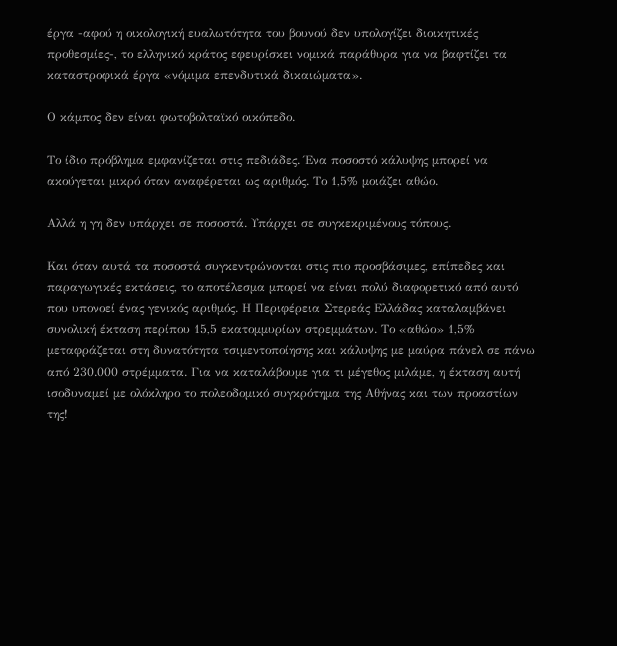έργα -αφού η οικολογική ευαλωτότητα του βουνού δεν υπολογίζει διοικητικές προθεσμίες-, το ελληνικό κράτος εφευρίσκει νομικά παράθυρα για να βαφτίζει τα καταστροφικά έργα «νόμιμα επενδυτικά δικαιώματα».

Ο κάμπος δεν είναι φωτοβολταϊκό οικόπεδο.

Το ίδιο πρόβλημα εμφανίζεται στις πεδιάδες. Ένα ποσοστό κάλυψης μπορεί να ακούγεται μικρό όταν αναφέρεται ως αριθμός. Το 1,5% μοιάζει αθώο.

Αλλά η γη δεν υπάρχει σε ποσοστά. Υπάρχει σε συγκεκριμένους τόπους.

Και όταν αυτά τα ποσοστά συγκεντρώνονται στις πιο προσβάσιμες, επίπεδες και παραγωγικές εκτάσεις, το αποτέλεσμα μπορεί να είναι πολύ διαφορετικό από αυτό που υπονοεί ένας γενικός αριθμός. Η Περιφέρεια Στερεάς Ελλάδας καταλαμβάνει συνολική έκταση περίπου 15,5 εκατομμυρίων στρεμμάτων. Το «αθώο» 1,5% μεταφράζεται στη δυνατότητα τσιμεντοποίησης και κάλυψης με μαύρα πάνελ σε πάνω από 230.000 στρέμματα. Για να καταλάβουμε για τι μέγεθος μιλάμε, η έκταση αυτή ισοδυναμεί με ολόκληρο το πολεοδομικό συγκρότημα της Αθήνας και των προαστίων της!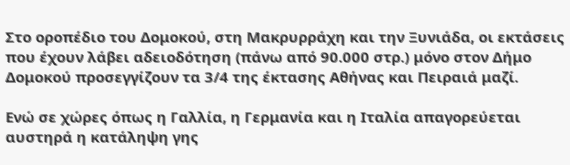Στο οροπέδιο του Δομοκού, στη Μακρυρράχη και την Ξυνιάδα, οι εκτάσεις που έχουν λάβει αδειοδότηση (πάνω από 90.000 στρ.) μόνο στον Δήμο Δομοκού προσεγγίζουν τα 3/4 της έκτασης Αθήνας και Πειραιά μαζί.

Ενώ σε χώρες όπως η Γαλλία, η Γερμανία και η Ιταλία απαγορεύεται αυστηρά η κατάληψη γης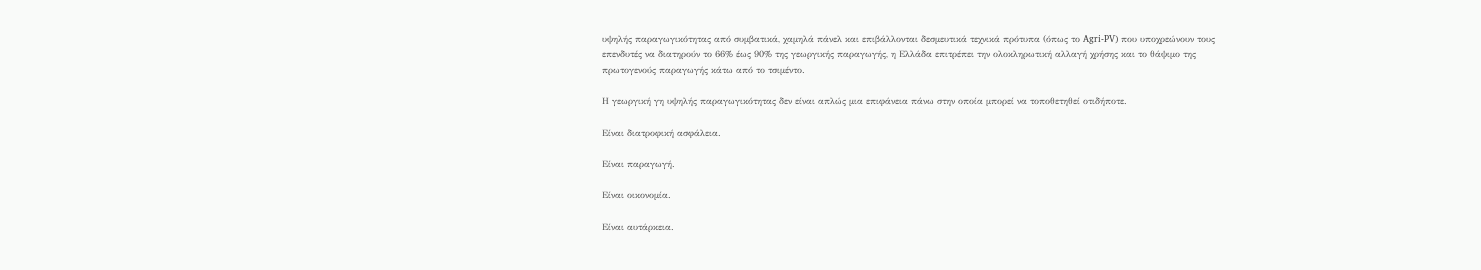υψηλής παραγωγικότητας από συμβατικά, χαμηλά πάνελ και επιβάλλονται δεσμευτικά τεχνικά πρότυπα (όπως το Agri-PV) που υποχρεώνουν τους επενδυτές να διατηρούν το 66% έως 90% της γεωργικής παραγωγής, η Ελλάδα επιτρέπει την ολοκληρωτική αλλαγή χρήσης και το θάψιμο της πρωτογενούς παραγωγής κάτω από το τσιμέντο.

Η γεωργική γη υψηλής παραγωγικότητας δεν είναι απλώς μια επιφάνεια πάνω στην οποία μπορεί να τοποθετηθεί οτιδήποτε.

Είναι διατροφική ασφάλεια.

Είναι παραγωγή.

Είναι οικονομία.

Είναι αυτάρκεια.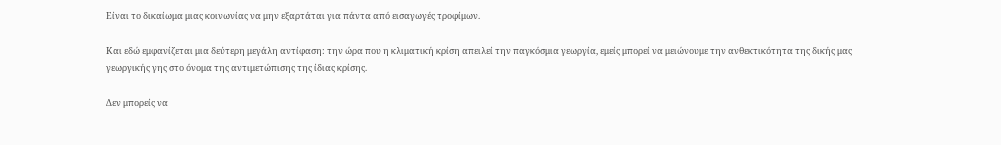Είναι το δικαίωμα μιας κοινωνίας να μην εξαρτάται για πάντα από εισαγωγές τροφίμων.

Και εδώ εμφανίζεται μια δεύτερη μεγάλη αντίφαση: την ώρα που η κλιματική κρίση απειλεί την παγκόσμια γεωργία, εμείς μπορεί να μειώνουμε την ανθεκτικότητα της δικής μας γεωργικής γης στο όνομα της αντιμετώπισης της ίδιας κρίσης.

Δεν μπορείς να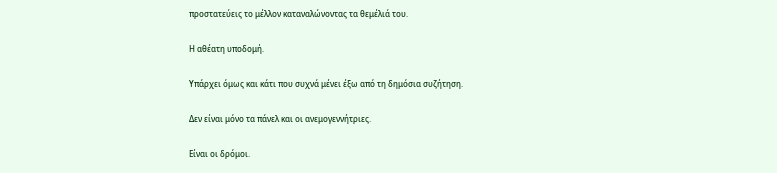προστατεύεις το μέλλον καταναλώνοντας τα θεμέλιά του.

Η αθέατη υποδομή.

Υπάρχει όμως και κάτι που συχνά μένει έξω από τη δημόσια συζήτηση.

Δεν είναι μόνο τα πάνελ και οι ανεμογεννήτριες.

Είναι οι δρόμοι.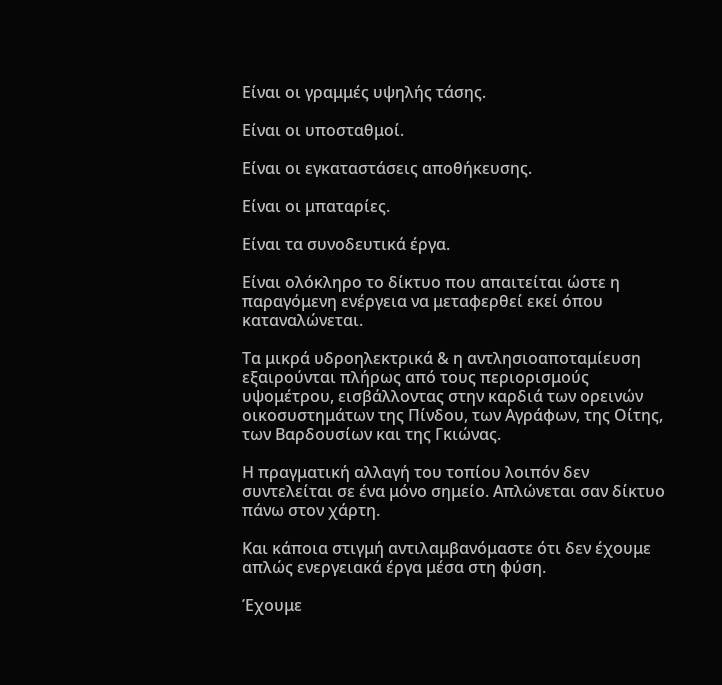Είναι οι γραμμές υψηλής τάσης.

Είναι οι υποσταθμοί.

Είναι οι εγκαταστάσεις αποθήκευσης.

Είναι οι μπαταρίες.

Είναι τα συνοδευτικά έργα.

Είναι ολόκληρο το δίκτυο που απαιτείται ώστε η παραγόμενη ενέργεια να μεταφερθεί εκεί όπου καταναλώνεται.

Τα μικρά υδροηλεκτρικά & η αντλησιοαποταμίευση εξαιρούνται πλήρως από τους περιορισμούς υψομέτρου, εισβάλλοντας στην καρδιά των ορεινών οικοσυστημάτων της Πίνδου, των Αγράφων, της Οίτης, των Βαρδουσίων και της Γκιώνας.

Η πραγματική αλλαγή του τοπίου λοιπόν δεν συντελείται σε ένα μόνο σημείο. Απλώνεται σαν δίκτυο πάνω στον χάρτη.

Και κάποια στιγμή αντιλαμβανόμαστε ότι δεν έχουμε απλώς ενεργειακά έργα μέσα στη φύση.

Έχουμε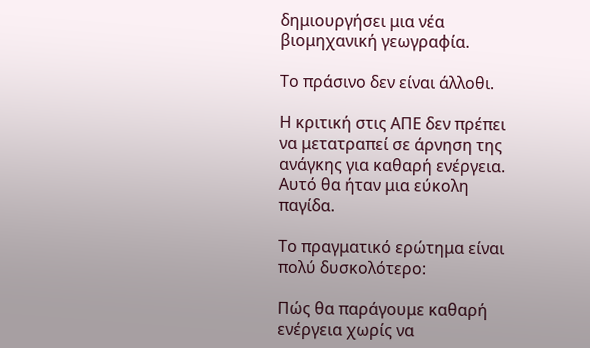δημιουργήσει μια νέα βιομηχανική γεωγραφία.

Το πράσινο δεν είναι άλλοθι.

Η κριτική στις ΑΠΕ δεν πρέπει να μετατραπεί σε άρνηση της ανάγκης για καθαρή ενέργεια. Αυτό θα ήταν μια εύκολη παγίδα.

Το πραγματικό ερώτημα είναι πολύ δυσκολότερο:

Πώς θα παράγουμε καθαρή ενέργεια χωρίς να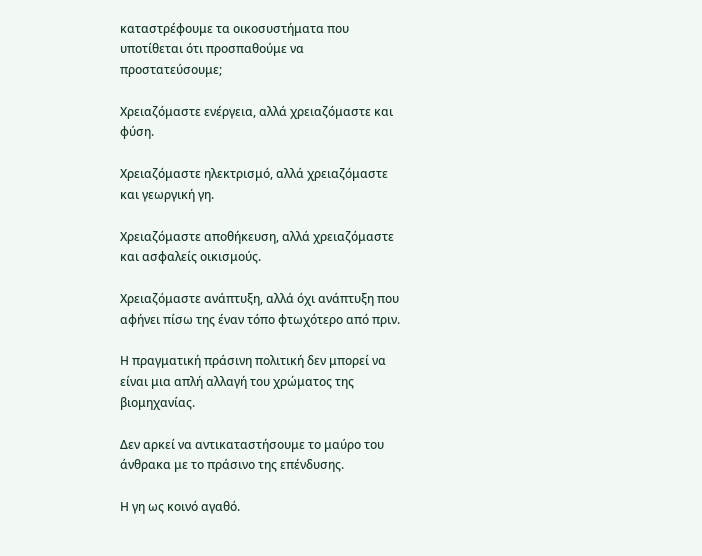καταστρέφουμε τα οικοσυστήματα που υποτίθεται ότι προσπαθούμε να προστατεύσουμε;

Χρειαζόμαστε ενέργεια, αλλά χρειαζόμαστε και φύση.

Χρειαζόμαστε ηλεκτρισμό, αλλά χρειαζόμαστε και γεωργική γη.

Χρειαζόμαστε αποθήκευση, αλλά χρειαζόμαστε και ασφαλείς οικισμούς.

Χρειαζόμαστε ανάπτυξη, αλλά όχι ανάπτυξη που αφήνει πίσω της έναν τόπο φτωχότερο από πριν.

Η πραγματική πράσινη πολιτική δεν μπορεί να είναι μια απλή αλλαγή του χρώματος της βιομηχανίας.

Δεν αρκεί να αντικαταστήσουμε το μαύρο του άνθρακα με το πράσινο της επένδυσης.

Η γη ως κοινό αγαθό.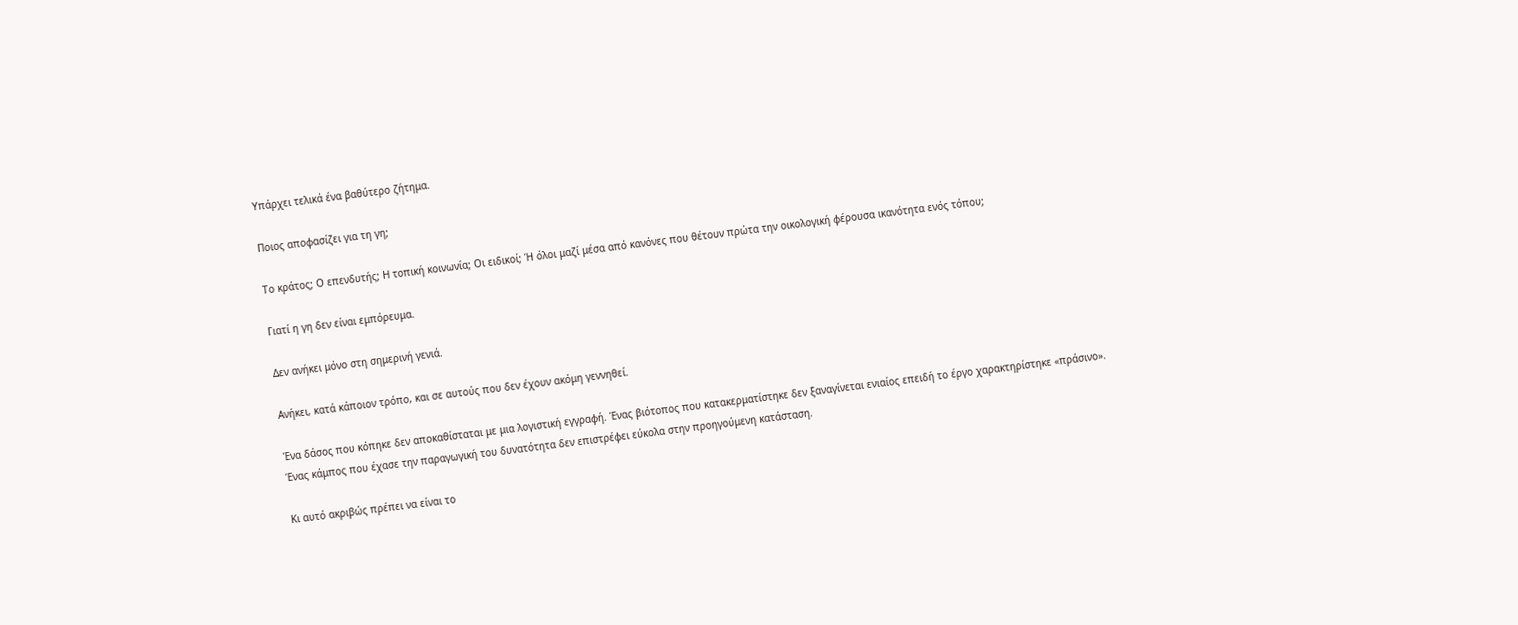Υπάρχει τελικά ένα βαθύτερο ζήτημα.

Ποιος αποφασίζει για τη γη;

Το κράτος; Ο επενδυτής; Η τοπική κοινωνία; Οι ειδικοί; Ή όλοι μαζί μέσα από κανόνες που θέτουν πρώτα την οικολογική φέρουσα ικανότητα ενός τόπου;

Γιατί η γη δεν είναι εμπόρευμα.

Δεν ανήκει μόνο στη σημερινή γενιά.

Ανήκει, κατά κάποιον τρόπο, και σε αυτούς που δεν έχουν ακόμη γεννηθεί.

Ένα δάσος που κόπηκε δεν αποκαθίσταται με μια λογιστική εγγραφή. Ένας βιότοπος που κατακερματίστηκε δεν ξαναγίνεται ενιαίος επειδή το έργο χαρακτηρίστηκε «πράσινο». Ένας κάμπος που έχασε την παραγωγική του δυνατότητα δεν επιστρέφει εύκολα στην προηγούμενη κατάσταση.

Κι αυτό ακριβώς πρέπει να είναι το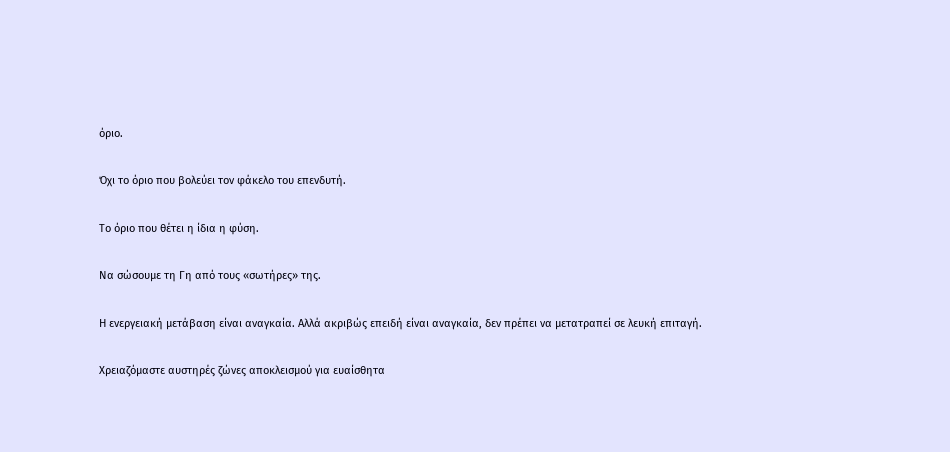όριο.

Όχι το όριο που βολεύει τον φάκελο του επενδυτή.

Το όριο που θέτει η ίδια η φύση.

Να σώσουμε τη Γη από τους «σωτήρες» της.

Η ενεργειακή μετάβαση είναι αναγκαία. Αλλά ακριβώς επειδή είναι αναγκαία, δεν πρέπει να μετατραπεί σε λευκή επιταγή.

Χρειαζόμαστε αυστηρές ζώνες αποκλεισμού για ευαίσθητα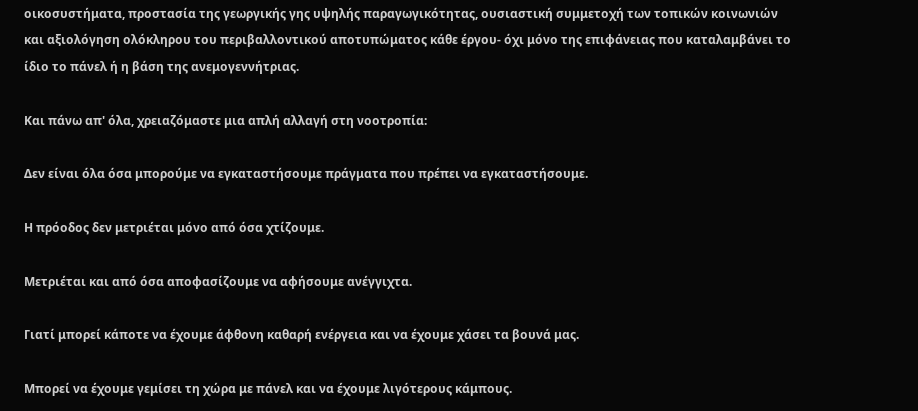οικοσυστήματα, προστασία της γεωργικής γης υψηλής παραγωγικότητας, ουσιαστική συμμετοχή των τοπικών κοινωνιών και αξιολόγηση ολόκληρου του περιβαλλοντικού αποτυπώματος κάθε έργου- όχι μόνο της επιφάνειας που καταλαμβάνει το ίδιο το πάνελ ή η βάση της ανεμογεννήτριας.

Και πάνω απ' όλα, χρειαζόμαστε μια απλή αλλαγή στη νοοτροπία:

Δεν είναι όλα όσα μπορούμε να εγκαταστήσουμε πράγματα που πρέπει να εγκαταστήσουμε.

Η πρόοδος δεν μετριέται μόνο από όσα χτίζουμε.

Μετριέται και από όσα αποφασίζουμε να αφήσουμε ανέγγιχτα.

Γιατί μπορεί κάποτε να έχουμε άφθονη καθαρή ενέργεια και να έχουμε χάσει τα βουνά μας.

Μπορεί να έχουμε γεμίσει τη χώρα με πάνελ και να έχουμε λιγότερους κάμπους.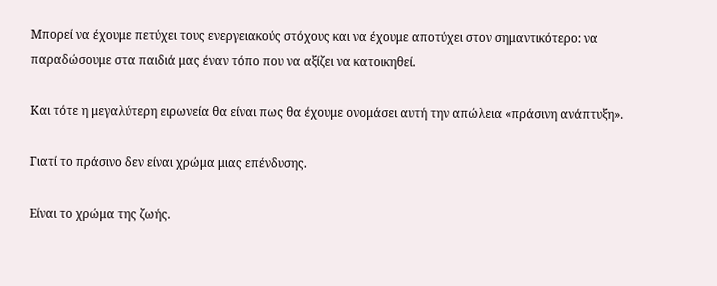Μπορεί να έχουμε πετύχει τους ενεργειακούς στόχους και να έχουμε αποτύχει στον σημαντικότερο: να παραδώσουμε στα παιδιά μας έναν τόπο που να αξίζει να κατοικηθεί.

Και τότε η μεγαλύτερη ειρωνεία θα είναι πως θα έχουμε ονομάσει αυτή την απώλεια «πράσινη ανάπτυξη».

Γιατί το πράσινο δεν είναι χρώμα μιας επένδυσης.

Είναι το χρώμα της ζωής.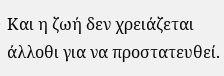Και η ζωή δεν χρειάζεται άλλοθι για να προστατευθεί.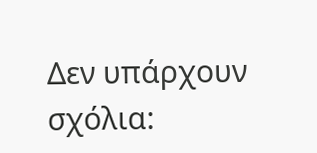Δεν υπάρχουν σχόλια: